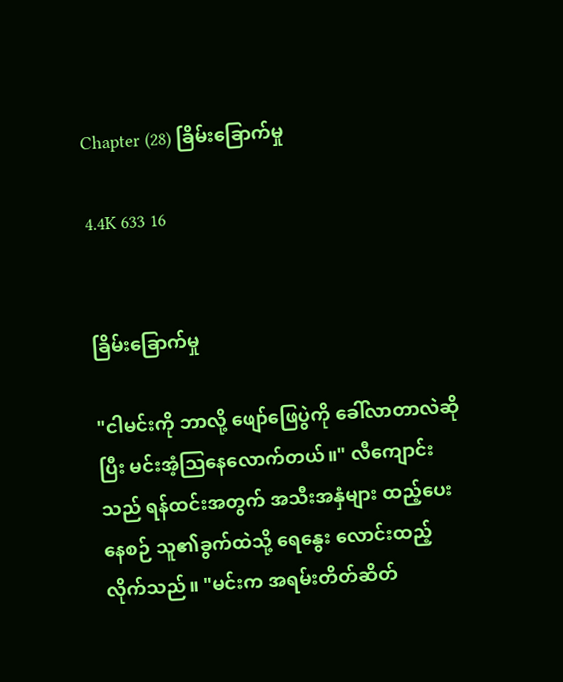Chapter (28) ခြိမ်းခြောက်မှု

4.4K 633 16


ခြိမ်းခြောက်မှု

"ငါမင်းကို ဘာလို့ ဖျော်ဖြေပွဲကို ခေါ်လာတာလဲဆိုပြီး မင်းအံ့သြနေလောက်တယ်။" လီကျောင်းသည် ရန်ထင်းအတွက် အသီးအနှံများ ထည့်ပေးနေစဉ် သူ၏ခွက်ထဲသို့ ရေနွေး လောင်းထည့်လိုက်သည်။ "မင်းက အရမ်းတိတ်ဆိတ်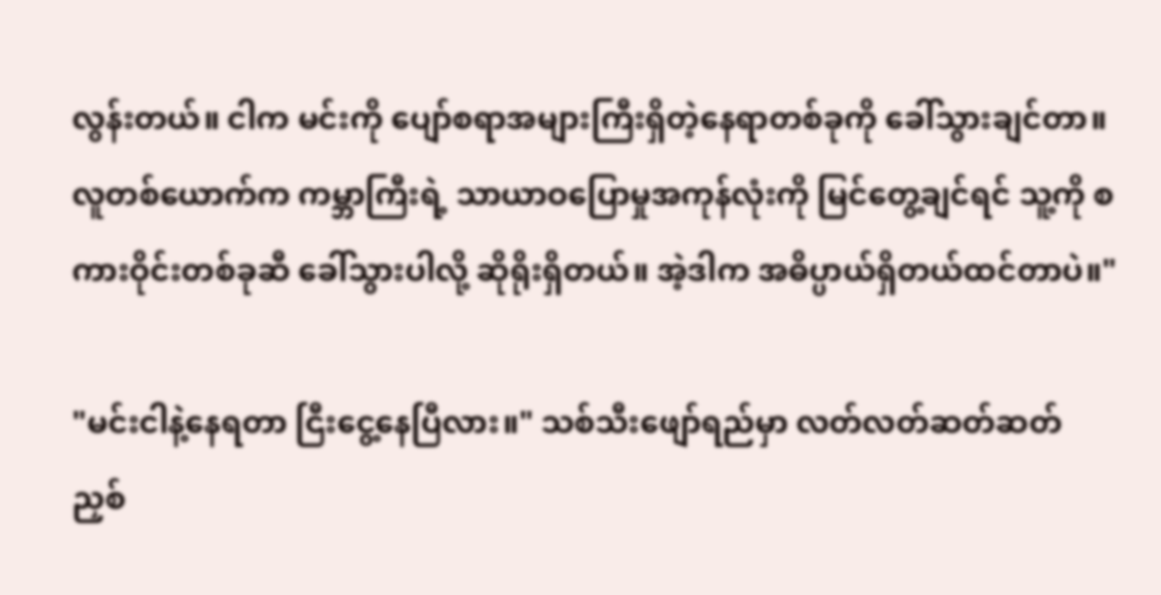လွန်းတယ်။ ငါက မင်းကို ပျော်စရာအများကြီးရှိတဲ့နေရာတစ်ခုကို ခေါ်သွားချင်တာ။ လူတစ်ယောက်က ကမ္ဘာကြီးရဲ့ သာယာဝပြောမှုအကုန်လုံးကို မြင်တွေ့ချင်ရင် သူ့ကို စကားဝိုင်းတစ်ခုဆီ ခေါ်သွားပါလို့ ဆိုရိုးရှိတယ်။ အဲ့ဒါက အဓိပ္ပာယ်ရှိတယ်ထင်တာပဲ။"

"မင်းငါနဲ့နေရတာ ငြီးငွေ့နေပြီလား။" သစ်သီးဖျော်ရည်မှာ လတ်လတ်ဆတ်ဆတ် ညှစ်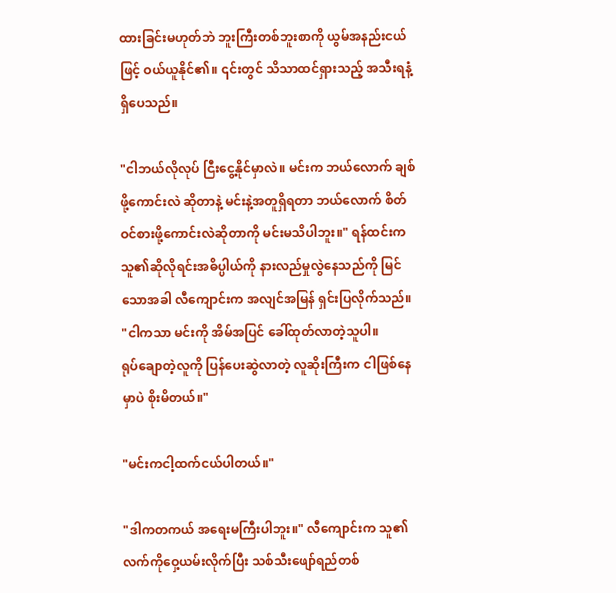ထားခြင်းမဟုတ်ဘဲ ဘူးကြီးတစ်ဘူးစာကို ယွမ်အနည်းငယ်ဖြင့် ဝယ်ယူနိုင်၏။ ၎င်းတွင် သိသာထင်ရှားသည့် အသီးရနံ့ ရှိပေသည်။

"ငါဘယ်လိုလုပ် ငြီးငွေ့နိုင်မှာလဲ။ မင်းက ဘယ်လောက် ချစ်ဖို့ကောင်းလဲ ဆိုတာနဲ့ မင်းနဲ့အတူရှိရတာ ဘယ်လောက် စိတ်ဝင်စားဖို့ကောင်းလဲဆိုတာကို မင်းမသိပါဘူး။" ရန်ထင်းက သူ၏ဆိုလိုရင်းအဓိပ္ပါယ်ကို နားလည်မှုလွဲနေသည်ကို မြင်သောအခါ လီကျောင်းက အလျင်အမြန် ရှင်းပြလိုက်သည်။ "ငါကသာ မင်းကို အိမ်အပြင် ခေါ်ထုတ်လာတဲ့သူပါ။
ရုပ်ချောတဲ့လူကို ပြန်ပေးဆွဲလာတဲ့ လူဆိုးကြီးက ငါဖြစ်နေမှာပဲ စိုးမိတယ်။"

"မင်းကငါ့ထက်ငယ်ပါတယ်။"

"ဒါကတကယ် အရေးမကြီးပါဘူး။" လီကျောင်းက သူ၏လက်ကိုဝှေ့ယမ်းလိုက်ပြီး သစ်သီးဖျော်ရည်တစ်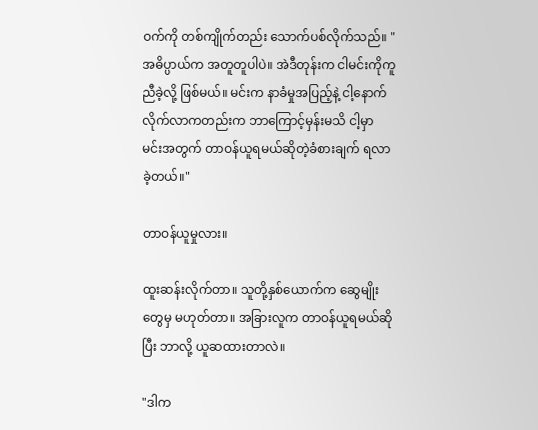ဝက်ကို တစ်ကျိုက်တည်း သောက်ပစ်လိုက်သည်။ "အဓိပ္ပာယ်က အတူတူပါပဲ။ အဲဒီတုန်းက ငါမင်းကိုကူညီခဲ့လို့ ဖြစ်မယ်။ မင်းက နာခံမှုအပြည့်နဲ့ ငါ့နောက်လိုက်လာကတည်းက ဘာကြောင့်မှန်းမသိ ငါ့မှာ မင်းအတွက် တာဝန်ယူရမယ်ဆိုတဲ့ခံစားချက် ရလာခဲ့တယ်။"

တာဝန်ယူမှုလား။

ထူးဆန်းလိုက်တာ။ သူတို့နှစ်ယောက်က ဆွေမျိုးတွေမှ မဟုတ်တာ။ အခြားလူက တာဝန်ယူရမယ်ဆိုပြီး ဘာလို့ ယူဆထားတာလဲ။

"ဒါက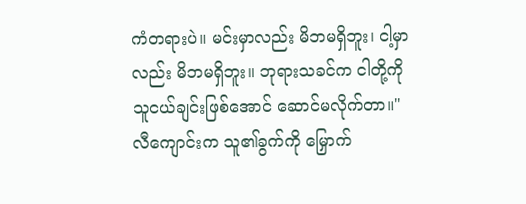ကံတရားပဲ။ မင်းမှာလည်း မိဘမရှိဘူး၊ ငါ့မှာလည်း မိဘမရှိဘူး။ ဘုရားသခင်က ငါတို့ကို သူငယ်ချင်းဖြစ်အောင် ဆောင်မလိုက်တာ။" လီကျောင်းက သူ၏ခွက်ကို မြှောက်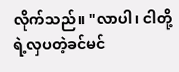လိုက်သည်။ "လာပါ၊ ငါတို့ရဲ့လှပတဲ့ခင်မင်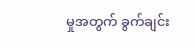မှုအတွက် ခွက်ချင်း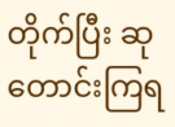တိုက်ပြီး ဆုတောင်းကြရ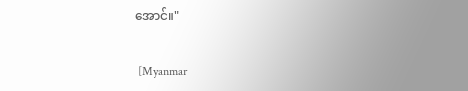အောင်။"

 [Myanmar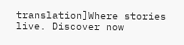translation]Where stories live. Discover now